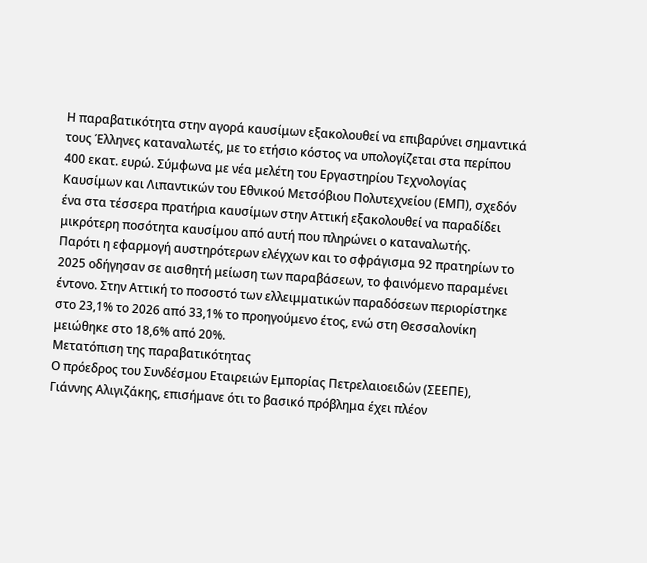Η παραβατικότητα στην αγορά καυσίμων εξακολουθεί να επιβαρύνει σημαντικά τους Έλληνες καταναλωτές, με το ετήσιο κόστος να υπολογίζεται στα περίπου 400 εκατ. ευρώ. Σύμφωνα με νέα μελέτη του Εργαστηρίου Τεχνολογίας Καυσίμων και Λιπαντικών του Εθνικού Μετσόβιου Πολυτεχνείου (ΕΜΠ), σχεδόν ένα στα τέσσερα πρατήρια καυσίμων στην Αττική εξακολουθεί να παραδίδει μικρότερη ποσότητα καυσίμου από αυτή που πληρώνει ο καταναλωτής.
Παρότι η εφαρμογή αυστηρότερων ελέγχων και το σφράγισμα 92 πρατηρίων το 2025 οδήγησαν σε αισθητή μείωση των παραβάσεων, το φαινόμενο παραμένει έντονο. Στην Αττική το ποσοστό των ελλειμματικών παραδόσεων περιορίστηκε στο 23,1% το 2026 από 33,1% το προηγούμενο έτος, ενώ στη Θεσσαλονίκη μειώθηκε στο 18,6% από 20%.
Μετατόπιση της παραβατικότητας
Ο πρόεδρος του Συνδέσμου Εταιρειών Εμπορίας Πετρελαιοειδών (ΣΕΕΠΕ), Γιάννης Αλιγιζάκης, επισήμανε ότι το βασικό πρόβλημα έχει πλέον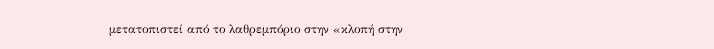μετατοπιστεί από το λαθρεμπόριο στην «κλοπή στην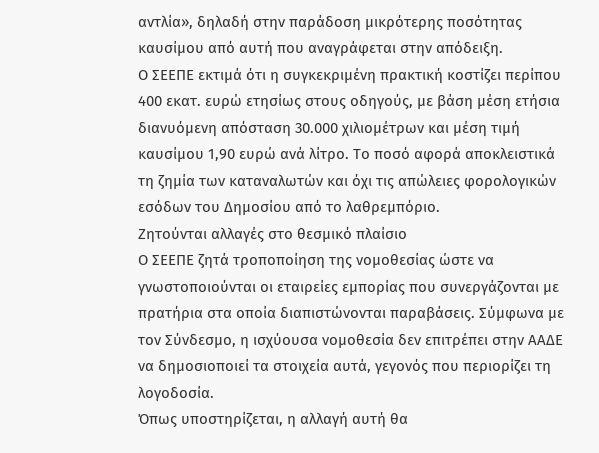αντλία», δηλαδή στην παράδοση μικρότερης ποσότητας καυσίμου από αυτή που αναγράφεται στην απόδειξη.
Ο ΣΕΕΠΕ εκτιμά ότι η συγκεκριμένη πρακτική κοστίζει περίπου 400 εκατ. ευρώ ετησίως στους οδηγούς, με βάση μέση ετήσια διανυόμενη απόσταση 30.000 χιλιομέτρων και μέση τιμή καυσίμου 1,90 ευρώ ανά λίτρο. Το ποσό αφορά αποκλειστικά τη ζημία των καταναλωτών και όχι τις απώλειες φορολογικών εσόδων του Δημοσίου από το λαθρεμπόριο.
Ζητούνται αλλαγές στο θεσμικό πλαίσιο
Ο ΣΕΕΠΕ ζητά τροποποίηση της νομοθεσίας ώστε να γνωστοποιούνται οι εταιρείες εμπορίας που συνεργάζονται με πρατήρια στα οποία διαπιστώνονται παραβάσεις. Σύμφωνα με τον Σύνδεσμο, η ισχύουσα νομοθεσία δεν επιτρέπει στην ΑΑΔΕ να δημοσιοποιεί τα στοιχεία αυτά, γεγονός που περιορίζει τη λογοδοσία.
Όπως υποστηρίζεται, η αλλαγή αυτή θα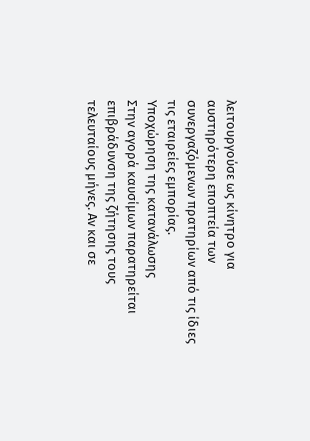λειτουργούσε ως κίνητρο για αυστηρότερη εποπτεία των συνεργαζόμενων πρατηρίων από τις ίδιες τις εταιρείες εμπορίας.
Υποχώρηση της κατανάλωσης
Στην αγορά καυσίμων παρατηρείται επιβράδυνση της ζήτησης τους τελευταίους μήνες. Αν και σε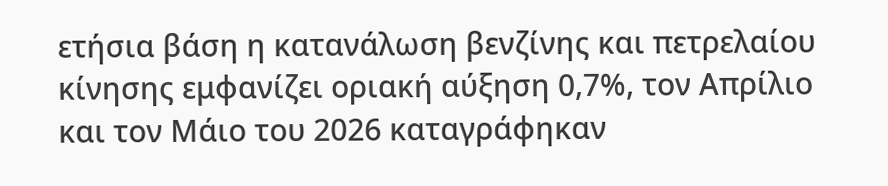ετήσια βάση η κατανάλωση βενζίνης και πετρελαίου κίνησης εμφανίζει οριακή αύξηση 0,7%, τον Απρίλιο και τον Μάιο του 2026 καταγράφηκαν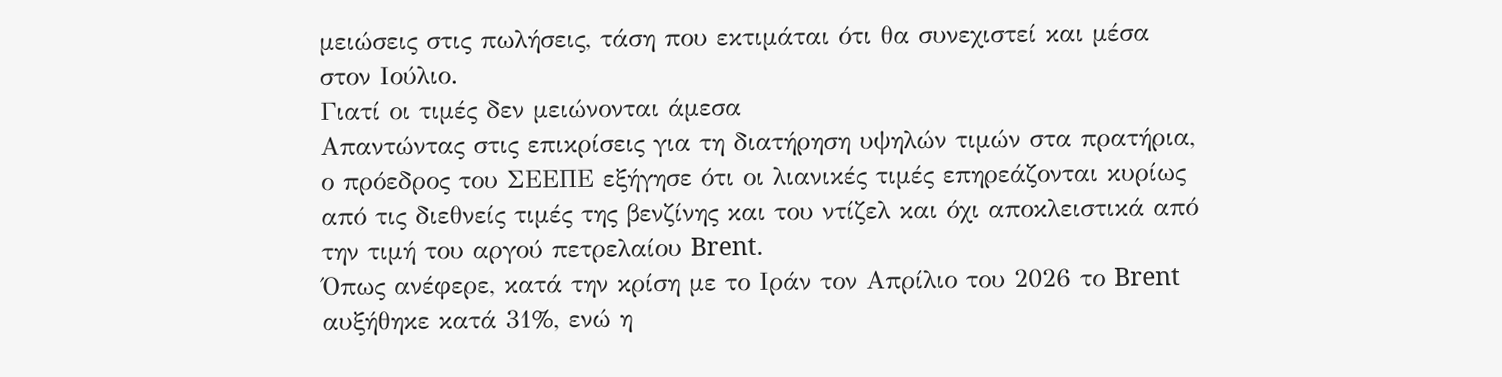μειώσεις στις πωλήσεις, τάση που εκτιμάται ότι θα συνεχιστεί και μέσα στον Ιούλιο.
Γιατί οι τιμές δεν μειώνονται άμεσα
Απαντώντας στις επικρίσεις για τη διατήρηση υψηλών τιμών στα πρατήρια, ο πρόεδρος του ΣΕΕΠΕ εξήγησε ότι οι λιανικές τιμές επηρεάζονται κυρίως από τις διεθνείς τιμές της βενζίνης και του ντίζελ και όχι αποκλειστικά από την τιμή του αργού πετρελαίου Brent.
Όπως ανέφερε, κατά την κρίση με το Ιράν τον Απρίλιο του 2026 το Brent αυξήθηκε κατά 31%, ενώ η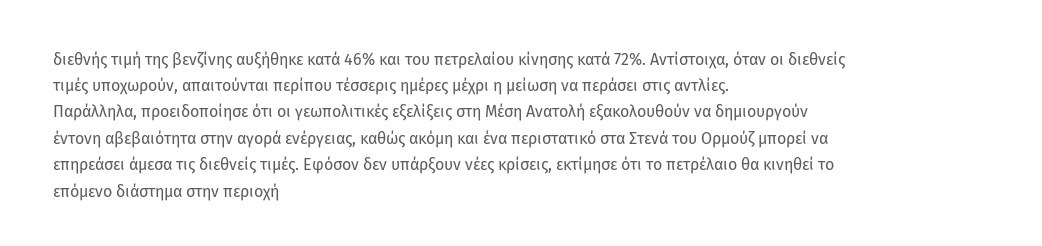διεθνής τιμή της βενζίνης αυξήθηκε κατά 46% και του πετρελαίου κίνησης κατά 72%. Αντίστοιχα, όταν οι διεθνείς τιμές υποχωρούν, απαιτούνται περίπου τέσσερις ημέρες μέχρι η μείωση να περάσει στις αντλίες.
Παράλληλα, προειδοποίησε ότι οι γεωπολιτικές εξελίξεις στη Μέση Ανατολή εξακολουθούν να δημιουργούν έντονη αβεβαιότητα στην αγορά ενέργειας, καθώς ακόμη και ένα περιστατικό στα Στενά του Ορμούζ μπορεί να επηρεάσει άμεσα τις διεθνείς τιμές. Εφόσον δεν υπάρξουν νέες κρίσεις, εκτίμησε ότι το πετρέλαιο θα κινηθεί το επόμενο διάστημα στην περιοχή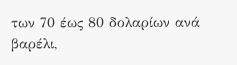των 70 έως 80 δολαρίων ανά βαρέλι,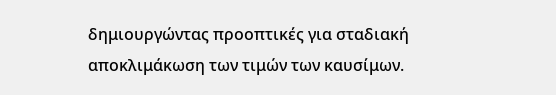δημιουργώντας προοπτικές για σταδιακή αποκλιμάκωση των τιμών των καυσίμων.